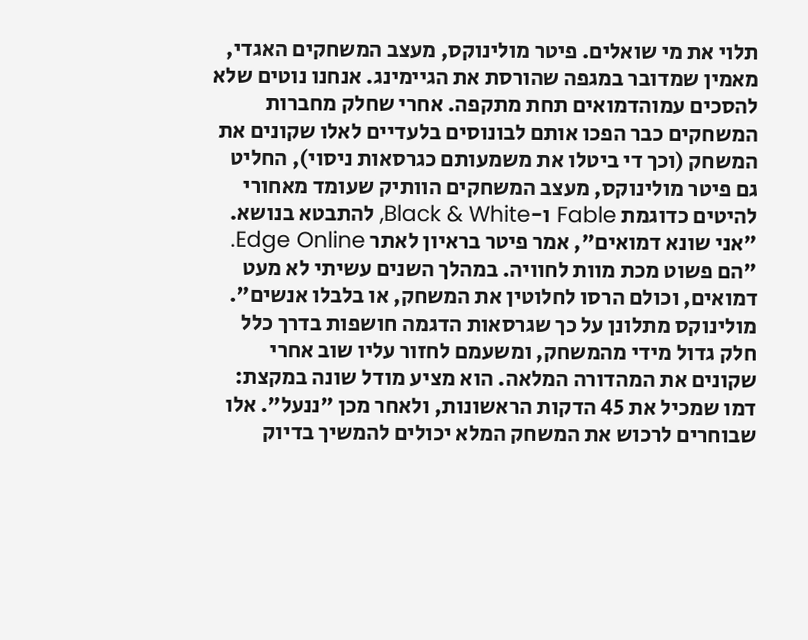תלוי את מי שואלים. פיטר מולינוקס, מעצב המשחקים האגדי, מאמין שמדובר במגפה שהורסת את הגיימינג. אנחנו נוטים שלא להסכים עמוהדמואים תחת מתקפה. אחרי שחלק מחברות המשחקים כבר הפכו אותם לבונוסים בלעדיים לאלו שקונים את המשחק (וכך די ביטלו את משמעותם כגרסאות ניסוי), החליט גם פיטר מולינוקס, מעצב המשחקים הוותיק שעומד מאחורי להיטים כדוגמת Fable ו-Black & White, להתבטא בנושא. "אני שונא דמואים", אמר פיטר בראיון לאתר Edge Online. "הם פשוט מכת מוות לחוויה. במהלך השנים עשיתי לא מעט דמואים, וכולם הרסו לחלוטין את המשחק, או בלבלו אנשים".
מולינוקס מתלונן על כך שגרסאות הדגמה חושפות בדרך כלל חלק גדול מידי מהמשחק, ומשעמם לחזור עליו שוב אחרי שקונים את המהדורה המלאה. הוא מציע מודל שונה במקצת: דמו שמכיל את 45 הדקות הראשונות, ולאחר מכן "ננעל". אלו שבוחרים לרכוש את המשחק המלא יכולים להמשיך בדיוק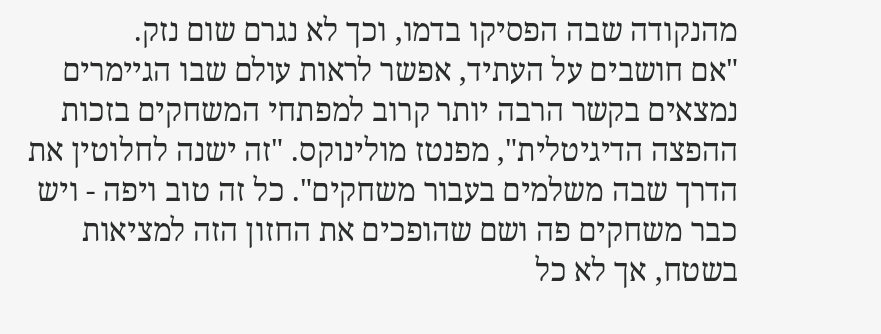מהנקודה שבה הפסיקו בדמו, וכך לא נגרם שום נזק.
"אם חושבים על העתיד, אפשר לראות עולם שבו הגיימרים נמצאים בקשר הרבה יותר קרוב למפתחי המשחקים בזכות ההפצה הדיגיטלית", מפנטז מולינוקס. "זה ישנה לחלוטין את הדרך שבה משלמים בעבור משחקים". כל זה טוב ויפה - ויש כבר משחקים פה ושם שהופכים את החזון הזה למציאות בשטח, אך לא כל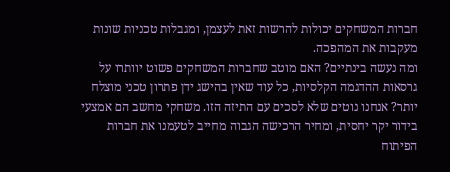חברות המשחקים יכולות להרשות זאת לעצמן, ומגבלות טכניות שונות מעקבות את המהפכה.
ומה נעשה בינתיים? האם מוטב שחברות המשחקים פשוט יוותרו על גרסאות ההדגמה הקלסיות, כל עוד שאין בהישג ידן פתרון טכני מוצלח יותר? אנחנו נוטים שלא לסכים עם התיזה הזו. משחקי מחשב הם אמצעי בידור יקר יחסית, ומחיר הרכישה הגבוה מחייב לטעמנו את חברות הפיתוח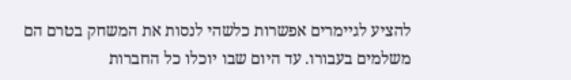להציע לגיימרים אפשרות כלשהי לנסות את המשחק בטרם הם משלמים בעבורו. עד היום שבו יוכלו כל החברות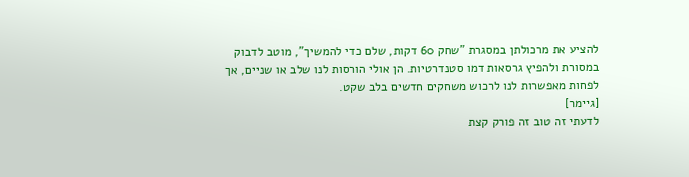להציע את מרכולתן במסגרת "שחק 60 דקות, שלם כדי להמשיך", מוטב לדבוק במסורת ולהפיץ גרסאות דמו סטנדרטיות. הן אולי הורסות לנו שלב או שניים, אך לפחות מאפשרות לנו לרכוש משחקים חדשים בלב שקט.
[גיימר]
לדעתי זה טוב זה פורק קצת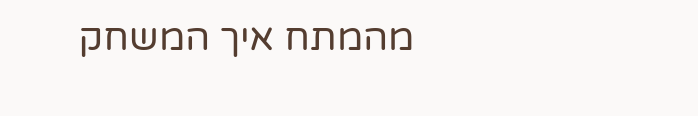מהמתח איך המשחק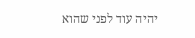יהיה עוד לפני שהוא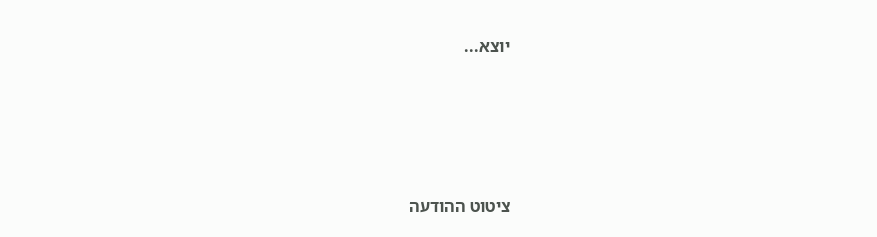יוצא...




ציטוט ההודעה